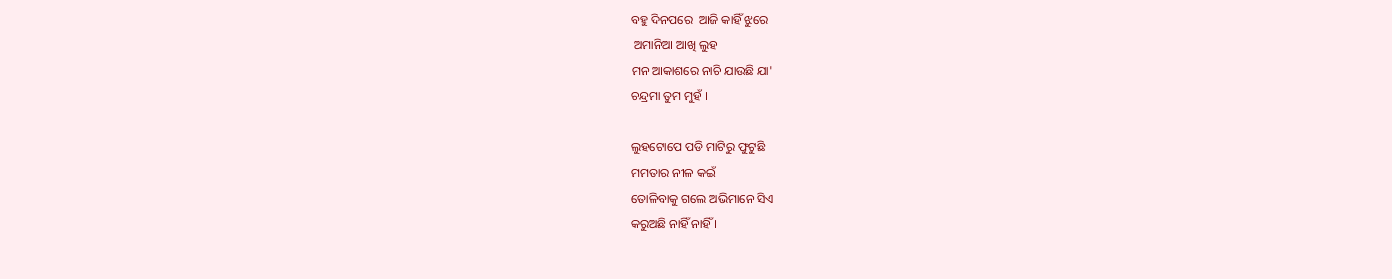ବହୁ ଦିନପରେ  ଆଜି କାହିଁ ଝୁରେ
 ଅମାନିଆ ଆଖି ଲୁହ
ମନ ଆକାଶରେ ନାଚି ଯାଉଛି ଯା'
ଚନ୍ଦ୍ରମା ତୁମ ମୁହଁ ।

ଲୁହଟୋପେ ପଡି ମାଟିରୁ ଫୁଟୁଛି
ମମତାର ନୀଳ କଇଁ
ତୋଳିବାକୁ ଗଲେ ଅଭିମାନେ ସିଏ
କରୁଅଛି ନାହିଁ ନାହିଁ ।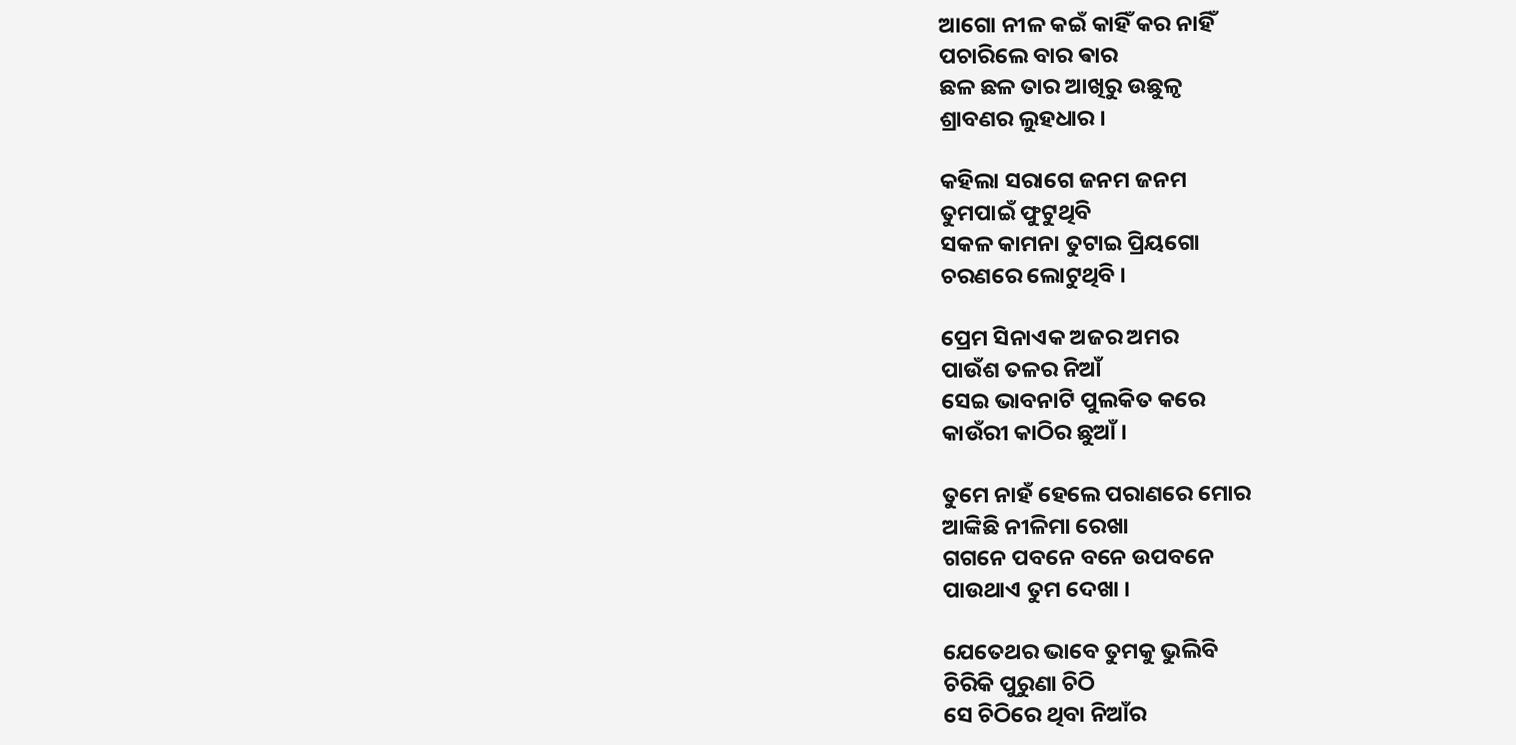ଆଗୋ ନୀଳ କଇଁ କାହିଁ କର ନାହିଁ
ପଚାରିଲେ ବାର ଵାର
ଛଳ ଛଳ ତାର ଆଖିରୁ ଉଛୁଳୃ
ଶ୍ରାବଣର ଲୁହଧାର ।

କହିଲା ସରାଗେ ଜନମ ଜନମ
ତୁମପାଇଁ ଫୁଟୁଥିବି
ସକଳ କାମନା ତୁଟାଇ ପ୍ରିୟଗୋ
ଚରଣରେ ଲୋଟୁଥିବି ।

ପ୍ରେମ ସିନାଏକ ଅଜର ଅମର
ପାଉଁଶ ତଳର ନିଆଁ
ସେଇ ଭାବନାଟି ପୁଲକିତ କରେ
କାଉଁରୀ କାଠିର ଛୁଆଁ ।

ତୁମେ ନାହଁ ହେଲେ ପରାଣରେ ମୋର
ଆଙ୍କିଛି ନୀଳିମା ରେଖା
ଗଗନେ ପବନେ ବନେ ଉପବନେ
ପାଉଥାଏ ତୁମ ଦେଖା ।

ଯେତେଥର ଭାବେ ତୁମକୁ ଭୁଲିବି
ଚିରିକି ପୁରୁଣା ଚିଠି
ସେ ଚିଠିରେ ଥିବା ନିଆଁର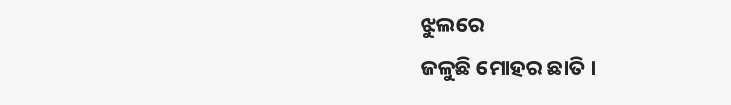ଝୁଲରେ
ଜଳୁଛି ମୋହର ଛାତି ।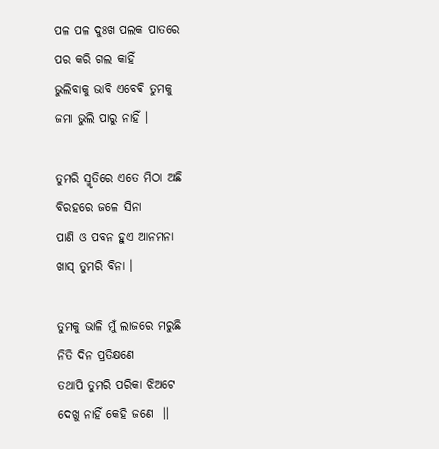ପଳ ପଳ ଦୁଃଖ ପଲକ ପାତରେ
ପର କରି ଗଲ କାହିଁ
ଭୁଲିବାକୁ ଭାବି ଏବେଵି ତୁମକୁ
ଜମା ଭୁଲି ପାରୁ ନାହିଁ ।

ତୁମରି ସ୍ମୃତିରେ ଏତେ ମିଠା ଅଛି
ବିରହରେ ଜଳେ ସିନା
ପାଣି ଓ ପବନ ହୁଏ ଆନମନା
ଖାସ୍ ତୁମରି ବିନା ।

ତୁମକୁ ଭାଳି ମୁଁ ଲାଜରେ ମରୁଛି
ନିତି ଦିନ ପ୍ରତିକ୍ଷଣେ
ତଥାପି ତୁମରି ପରିକା ଝିଅଟେ
ଦେଖୁ ନାହିଁ କେହି ଜଣେ  ।।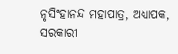ନୃସିଂହାନନ୍ଦ ମହାପାତ୍ର, ଅଧ୍ୟାପକ,
ସରକାରୀ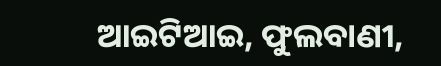ଆଇଟିଆଇ, ଫୁଲବାଣୀ,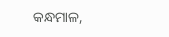କନ୍ଧମାଳ,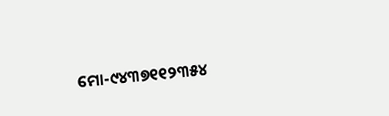ମୋ-୯୪୩୭୧୧୨୩୫୪